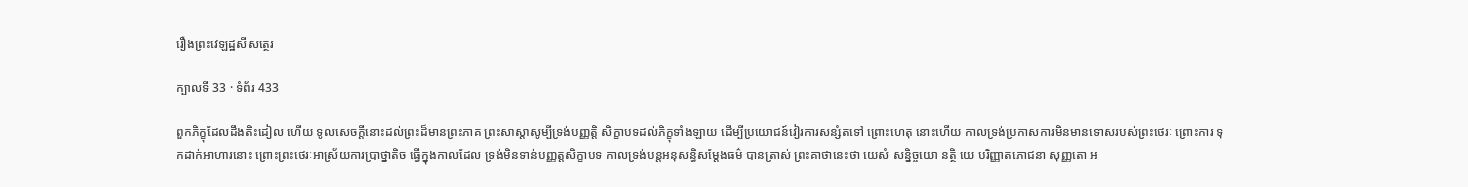រឿងព្រះវេឡដ្ឋសីសត្ថេរ

ក្បាលទី 33 · ទំព័រ 433

ពួកភិក្ខុដែលដឹងតិះដៀល ហើយ ទូលសេចក្តីនោះដល់ព្រះដ៏មានព្រះភាគ ព្រះសាស្តាសូម្បីទ្រង់បញ្ញត្តិ សិក្ខាបទដល់ភិក្ខុទាំងឡាយ ដើម្បីប្រយោជន៍វៀរការសន្សំតទៅ ព្រោះហេតុ នោះហើយ កាលទ្រង់ប្រកាសការមិនមានទោសរបស់ព្រះថេរៈ ព្រោះការ ទុកដាក់អាហារនោះ ព្រោះព្រះថេរៈអាស្រ័យការប្រាថ្នាតិច ធ្វើក្នុងកាលដែល ទ្រង់មិនទាន់បញ្ញត្តសិក្ខាបទ កាលទ្រង់បន្តអនុសន្ធិសម្តែងធម៌ បានត្រាស់ ព្រះគាថានេះថា យេសំ សន្និច្ចយោ នត្ថិ យេ បរិញ្ញាតភោជនា សុញ្ញតោ អ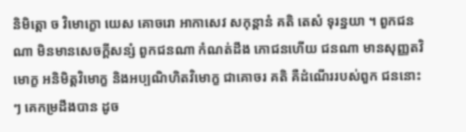និមិត្តោ ច វិមោក្ខោ យេស គោចរោ អាកាសេវ សកុន្តានំ គតិ តេសំ ទុរន្នយា ។ ពួកជនណា មិនមានសេចក្តីសន្សំ ពួកជនណា កំណត់ដឹង ភោជនហើយ ជនណា មានសុញ្ញតវិមោក្ខ អនិមិត្តវិមោក្ខ និងអប្បណិហិតវិមោក្ខ ជាគោចរ គតិ គឺដំណើររបស់ពួក ជននោះៗ គេកម្រដឹងបាន ដូច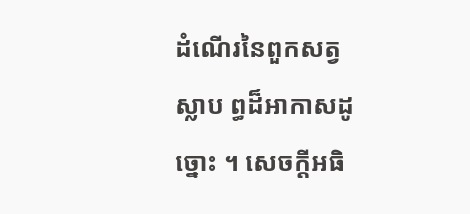ដំណើរនៃពួកសត្វស្លាប ព្ធដ៏អាកាសដូច្នោះ ។ សេចក្តីអធិ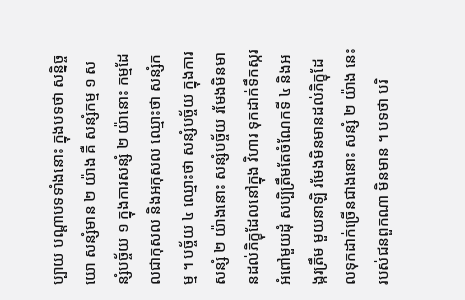ប្បាយ បណ្តាបទទាំងនោះ ក្នុងបទថា សន្និច្ចយោ សន្សំមាន ២ យ៉ាង គឺ សន្សំកម្ម ១ សន្សំបច្ច័យ ១ ក្នុងការសន្សំ ២ យ៉ានោះ កម្មដែលជាកុសល និងអកុសល ឈ្មោះថា សន្សំកម្ម ។ បច្ច័យ ៤ ឈ្មោះថា សន្សំបច្ច័យ ក្នុងការសន្សំ ២ យ៉ាងនោះ សន្សំបច្ច័យ រមែងមិនមានដល់ភិក្ខុដែលនៅក្នុង វិហារ ទុកដាក់ទឹកស្ករអំពៅមួយដុំ សប្បិត្រឹមតែចំណែកទី ៤ និងអង្ករត្រឹម មួយនាឡិ រមែងមិនមានដល់ភិក្ខុដែលទុកដាក់ច្រើនជាងនោះ សន្សំ ២ យ៉ាង នេះរបស់ជនពួកណា មិនមាន ។ បទថា បរិ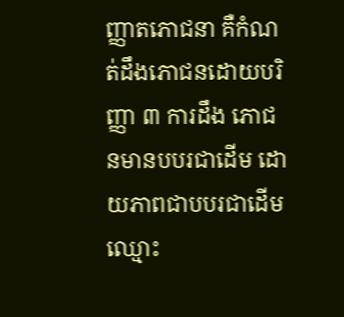ញ្ញាតភោជនា គឺកំណត់ដឹងភោជនដោយបរិញ្ញា ៣ ការដឹង ភោជនមានបបរជាដើម ដោយភាពជាបបរជាដើម ឈ្មោះ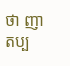ថា ញាតប្ប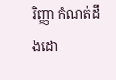រិញ្ញា កំណត់ដឹងដោ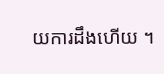យការដឹងហើយ ។